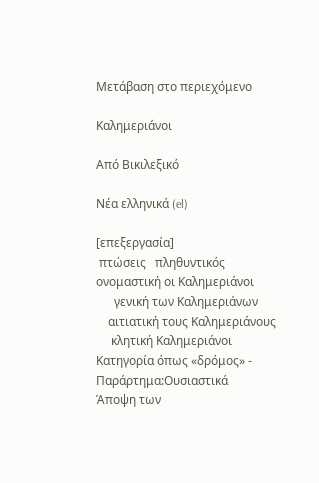Μετάβαση στο περιεχόμενο

Καλημεριάνοι

Από Βικιλεξικό

Νέα ελληνικά (el)

[επεξεργασία]
 πτώσεις   πληθυντικός
ονομαστική οι Καλημεριάνοι
      γενική των Καλημεριάνων
    αιτιατική τους Καλημεριάνους
     κλητική Καλημεριάνοι
Κατηγορία όπως «δρόμος» - Παράρτημα:Ουσιαστικά
Άποψη των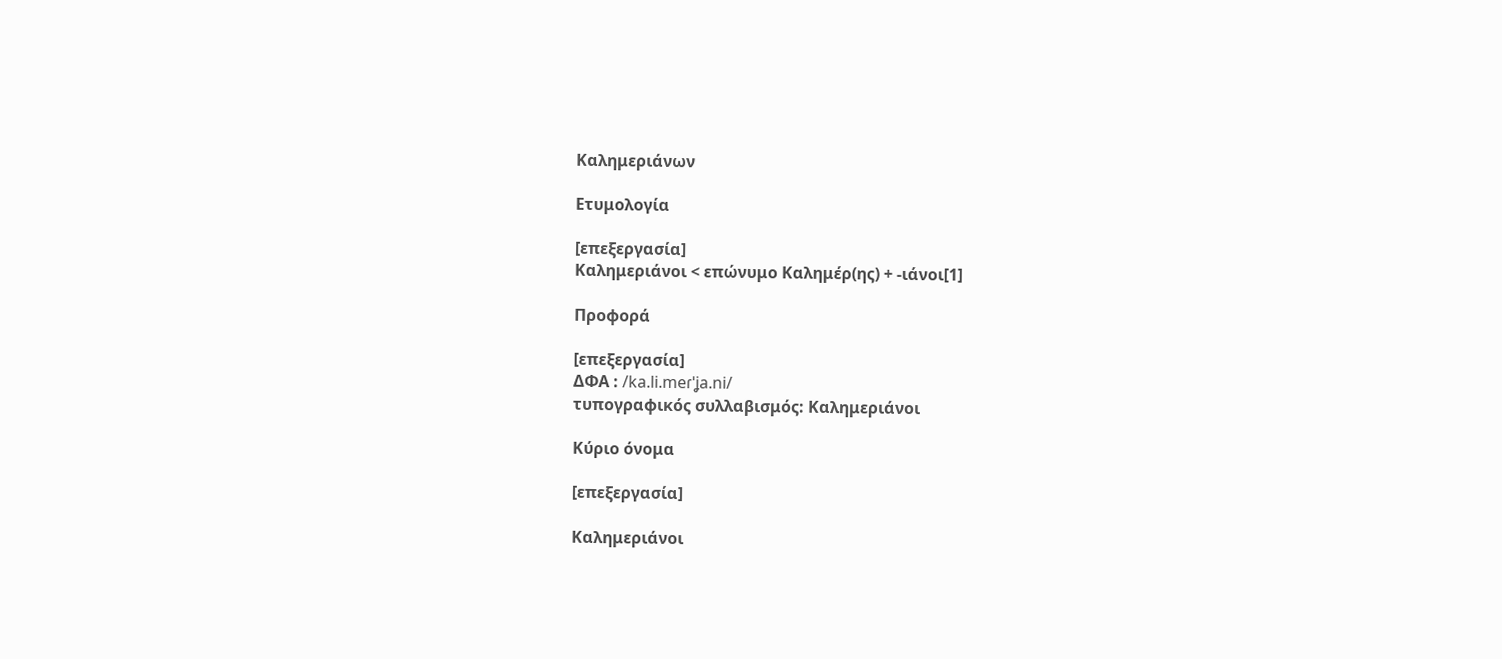Καλημεριάνων

Ετυμολογία

[επεξεργασία]
Καλημεριάνοι < επώνυμο Καλημέρ(ης) + -ιάνοι[1]

Προφορά

[επεξεργασία]
ΔΦΑ : /ka.li.meɾˈʝa.ni/
τυπογραφικός συλλαβισμός: Καλημεριάνοι

Κύριο όνομα

[επεξεργασία]

Καλημεριάνοι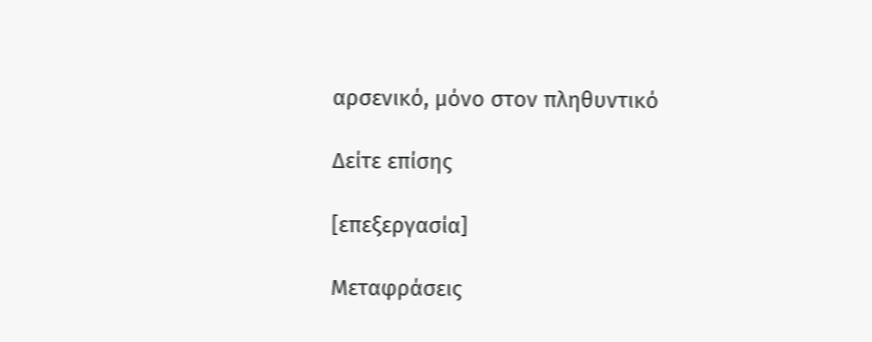αρσενικό, μόνο στον πληθυντικό

Δείτε επίσης

[επεξεργασία]

Μεταφράσεις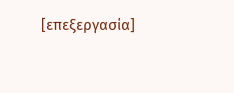[επεξεργασία]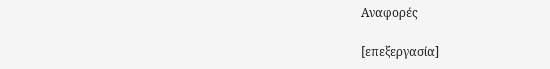Αναφορές

[επεξεργασία]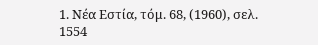1. Νέα Εστία, τόμ. 68, (1960), σελ. 1554